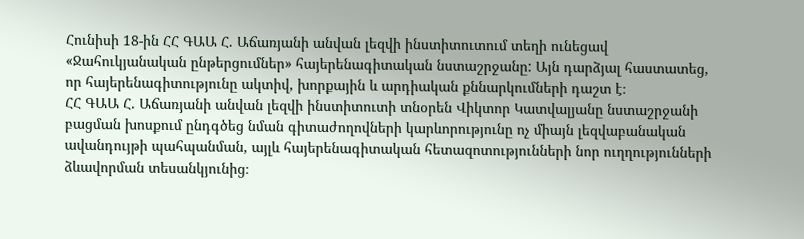Հունիսի 18-ին ՀՀ ԳԱԱ Հ. Աճառյանի անվան լեզվի ինստիտուտում տեղի ունեցավ «Ջահուկյանական ընթերցումներ» հայերենագիտական նստաշրջանը: Այն դարձյալ հաստատեց, որ հայերենագիտությունը ակտիվ, խորքային և արդիական քննարկումների դաշտ է։
ՀՀ ԳԱԱ Հ. Աճառյանի անվան լեզվի ինստիտուտի տնօրեն Վիկտոր Կատվալյանը նստաշրջանի բացման խոսքում ընդգծեց նման գիտաժողովների կարևորությունը ոչ միայն լեզվաբանական ավանդույթի պահպանման, այլև հայերենագիտական հետազոտությունների նոր ուղղությունների ձևավորման տեսանկյունից։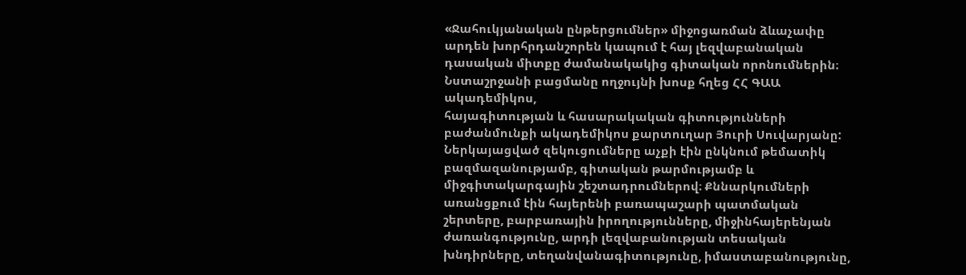«Ջահուկյանական ընթերցումներ» միջոցառման ձևաչափը արդեն խորհրդանշորեն կապում է հայ լեզվաբանական դասական միտքը ժամանակակից գիտական որոնումներին։ Նստաշրջանի բացմանը ողջույնի խոսք հղեց ՀՀ ԳԱԱ ակադեմիկոս,
հայագիտության և հասարակական գիտությունների բաժանմունքի ակադեմիկոս քարտուղար Յուրի Սուվարյանը:
Ներկայացված զեկուցումները աչքի էին ընկնում թեմատիկ բազմազանությամբ, գիտական թարմությամբ և միջգիտակարգային շեշտադրումներով։ Քննարկումների առանցքում էին հայերենի բառապաշարի պատմական շերտերը, բարբառային իրողությունները, միջինհայերենյան ժառանգությունը, արդի լեզվաբանության տեսական խնդիրները, տեղանվանագիտությունը, իմաստաբանությունը,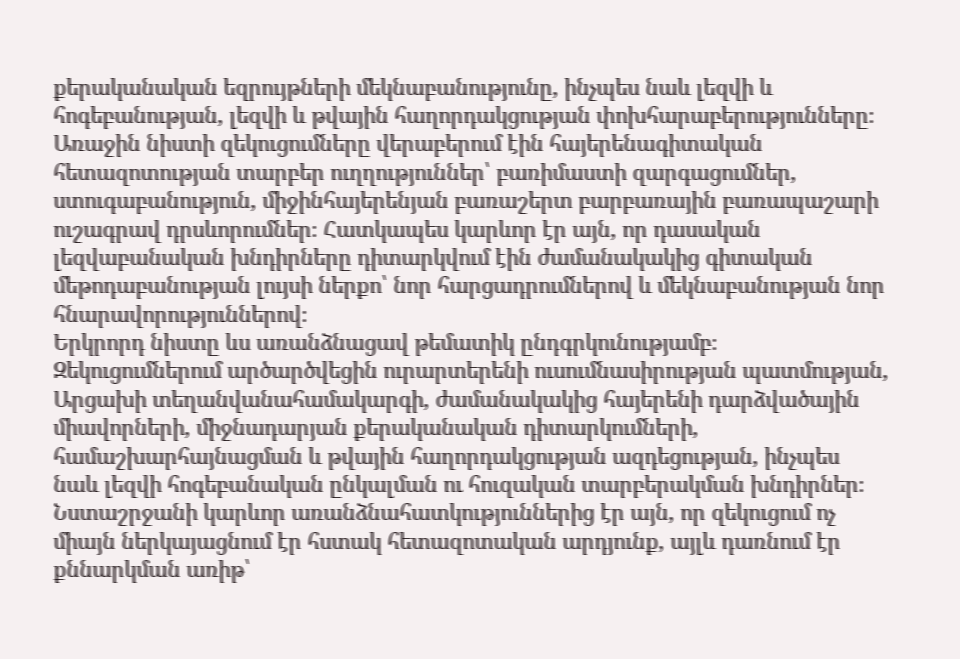քերականական եզրույթների մեկնաբանությունը, ինչպես նաև լեզվի և հոգեբանության, լեզվի և թվային հաղորդակցության փոխհարաբերությունները։
Առաջին նիստի զեկուցումները վերաբերում էին հայերենագիտական հետազոտության տարբեր ուղղություններ՝ բառիմաստի զարգացումներ, ստուգաբանություն, միջինհայերենյան բառաշերտ բարբառային բառապաշարի ուշագրավ դրսևորումներ։ Հատկապես կարևոր էր այն, որ դասական լեզվաբանական խնդիրները դիտարկվում էին ժամանակակից գիտական մեթոդաբանության լույսի ներքո՝ նոր հարցադրումներով և մեկնաբանության նոր հնարավորություններով։
Երկրորդ նիստը ևս առանձնացավ թեմատիկ ընդգրկունությամբ։ Զեկուցումներում արծարծվեցին ուրարտերենի ուսումնասիրության պատմության, Արցախի տեղանվանահամակարգի, ժամանակակից հայերենի դարձվածային միավորների, միջնադարյան քերականական դիտարկումների, համաշխարհայնացման և թվային հաղորդակցության ազդեցության, ինչպես նաև լեզվի հոգեբանական ընկալման ու հուզական տարբերակման խնդիրներ։
Նստաշրջանի կարևոր առանձնահատկություններից էր այն, որ զեկուցում ոչ միայն ներկայացնում էր հստակ հետազոտական արդյունք, այլև դառնում էր քննարկման առիթ՝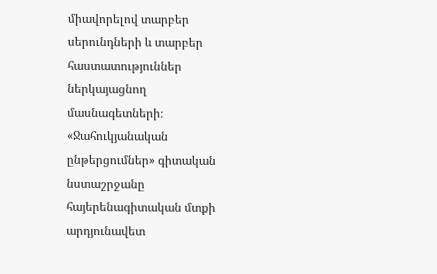միավորելով տարբեր սերունդների և տարբեր հաստատություններ ներկայացնող մասնագետների։
«Ջահուկյանական ընթերցումներ» գիտական նստաշրջանը հայերենագիտական մտքի արդյունավետ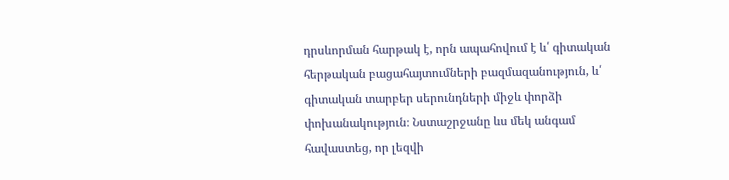դրսևորման հարթակ է, որն ապահովում է և՛ գիտական հերթական բացահայտումների բազմազանություն, և՛ գիտական տարբեր սերունդների միջև փորձի փոխանակություն։ Նստաշրջանը ևս մեկ անգամ հավաստեց, որ լեզվի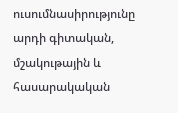ուսումնասիրությունը արդի գիտական, մշակութային և հասարակական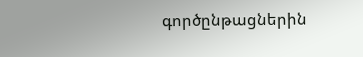գործընթացներին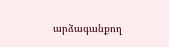արձագանքող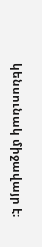կենսունակ միջավայր է։